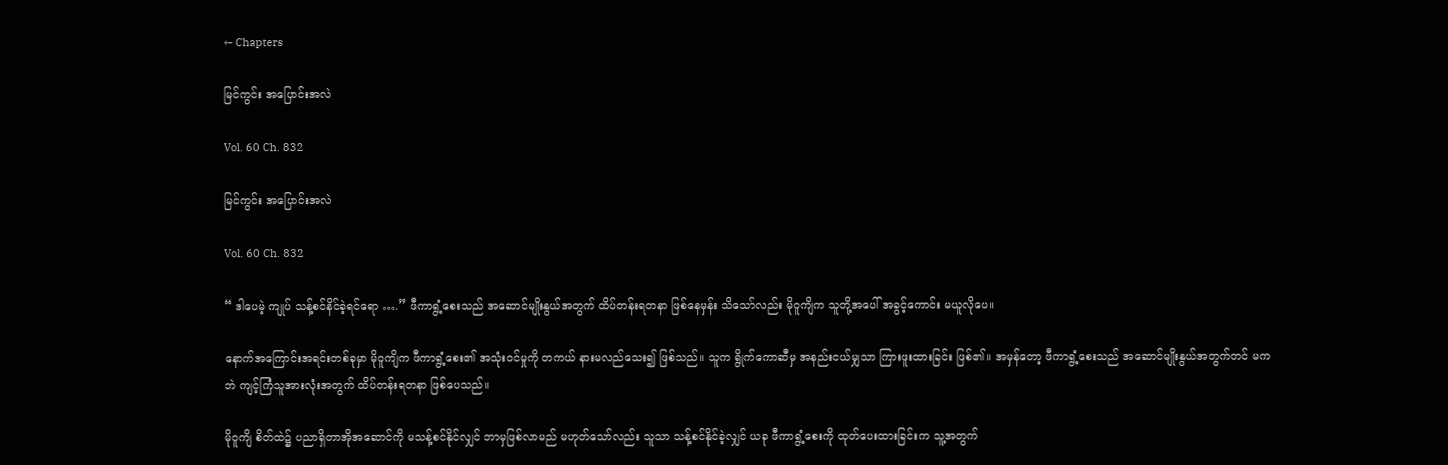← Chapters

မြင်ကွင်း အပြောင်းအလဲ

Vol. 60 Ch. 832

မြင်ကွင်း အပြောင်းအလဲ

Vol. 60 Ch. 832

“ ဒါပေမဲ့ ကျုပ် သန့်စင်နိင်ခဲ့ရင်ရော ….” ဖီကာရွံ့စေးသည် အဆောင်မျိုးနွယ်အတွက် ထိပ်တန်းရတနာ ဖြစ်နေမှန်း သိသော်လည်း မိုဝူကျိက သူတို့အပေါ် အခွင့်ကောင်း မယူလိုပေ။

နောက်အကြောင်းအရင်းတစ်ခုမှာ မိုဝူကျိက ဖီကာရွံ့စေး၏ အသုံးဝင်မှုကို တကယ် နားမလည်သေး၍ ဖြစ်သည်။ သူက ရွိုက်ကောဆီမှ အနည်းငယ်မျှသာ ကြားဖူးထားခြင်း ဖြစ်၏။ အမှန်တော့ ဖီကာရွံ့စေးသည် အဆောင်မျိုးနွယ်အတွက်တင် မကဘဲ ကျင့်ကြံသူအားလုံးအတွက် ထိပ်တန်းရတနာ ဖြစ်ပေသည်။

မိုဝူကျိ စိတ်ထဲ၌ ပညာရှိတာအိုအဆောင်ကို မသန့်စင်နိုင်လျှင် ဘာမှဖြစ်လာမည် မဟုတ်သော်လည်း သူသာ သန့်စင်နိုင်ခဲ့လျှင် ယခု ဖီကာရွံ့စေးကို ထုတ်ပေးထားခြင်းက သူ့အတွက်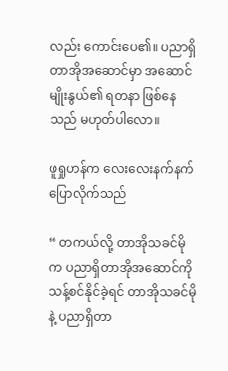လည်း ကောင်းပေ၏။ ပညာရှိတာအိုအဆောင်မှာ အဆောင်မျိုးနွယ်၏ ရတနာ ဖြစ်နေသည် မဟုတ်ပါလော။

ဖူရှုဟန်က လေးလေးနက်နက် ပြောလိုက်သည်

“ တကယ်လို့ တာအိုသခင်မိုက ပညာရှိတာအိုအဆောင်ကို သန့်စင်နိုင်ခဲ့ရင် တာအိုသခင်မိုနဲ့ ပညာရှိတာ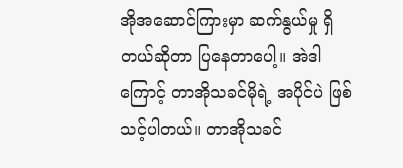အိုအဆောင်ကြားမှာ ဆက်နွယ်မှု ရှိတယ်ဆိုတာ ပြနေတာပေါ့။ အဲဒါကြောင့် တာအိုသခင်မိုရဲ့ အပိုင်ပဲ ဖြစ်သင့်ပါတယ်။ တာအိုသခင်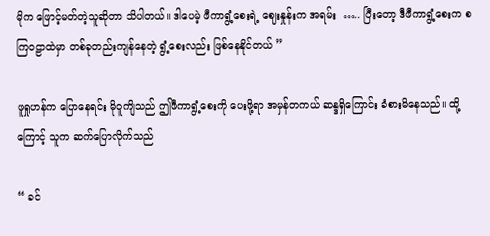မိုက ဖြောင့်မတ်တဲ့သူဆိုတာ သိပါတယ်။ ဒါပေမဲ့ ဖီကာရွံ့စေးရဲ့ ဈေးနှုန်းက အရမ်း  ….. ပြီးတော့ ဒီဖီကာရွံ့စေးက စကြဝဠာထဲမှာ တစ်ခုတည်းကျန်နေတဲ့ ရွံ့စေးလည်း ဖြစ်နေနိုင်တယ် ”

ဖူရှုဟန်က ပြောနေရင်း မိုဝူကျိသည် ဤဖီကာရွံ့စေးကို ပေးဖို့ရာ အမှန်တကယ် ဆန္ဒရှိကြောင်း ခံစားမိနေသည်။ ထို့ကြောင့် သူက ဆက်ပြောလိုက်သည်

“ ခင်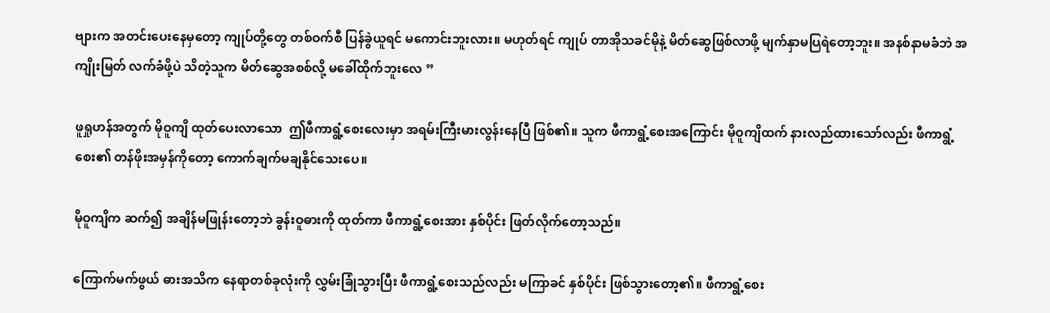ဗျားက အတင်းပေးနေမှတော့ ကျုပ်တို့တွေ တစ်ဝက်စီ ပြန်ခွဲယူရင် မကောင်းဘူးလား။ မဟုတ်ရင် ကျုပ် တာအိုသခင်မိုနဲ့ မိတ်ဆွေဖြစ်လာဖို့ မျက်နှာမပြရဲတော့ဘူး။ အနစ်နာမခံဘဲ အကျိုးမြတ် လက်ခံဖို့ပဲ သိတဲ့သူက မိတ်ဆွေအစစ်လို့ မခေါ်ထိုက်ဘူးလေ ”

ဖူရှုဟန်အတွက် မိုဝူကျိ ထုတ်ပေးလာသော  ဤဖီကာရွံ့စေးလေးမှာ အရမ်းကြီးမားလွန်းနေပြီ ဖြစ်၏။ သူက ဖီကာရွံ့စေးအကြောင်း မိုဝူကျိထက် နားလည်ထားသော်လည်း ဖီကာရွံ့စေး၏ တန်ဖိုးအမှန်ကိုတော့ ကောက်ချက်မချနိုင်သေးပေ။

မိုဝူကျိက ဆက်၍ အချိန်မဖြုန်းတော့ဘဲ ခွန်းဝူဓားကို ထုတ်ကာ ဖီကာရွံ့စေးအား နှစ်ပိုင်း ဖြတ်လိုက်တော့သည်။

ကြောက်မက်ဖွယ် ဓားအသိက နေရာတစ်ခုလုံးကို လွှမ်းခြုံသွားပြီး ဖီကာရွံ့စေးသည်လည်း မကြာခင် နှစ်ပိုင်း ဖြစ်သွားတော့၏။ ဖီကာရွံ့စေး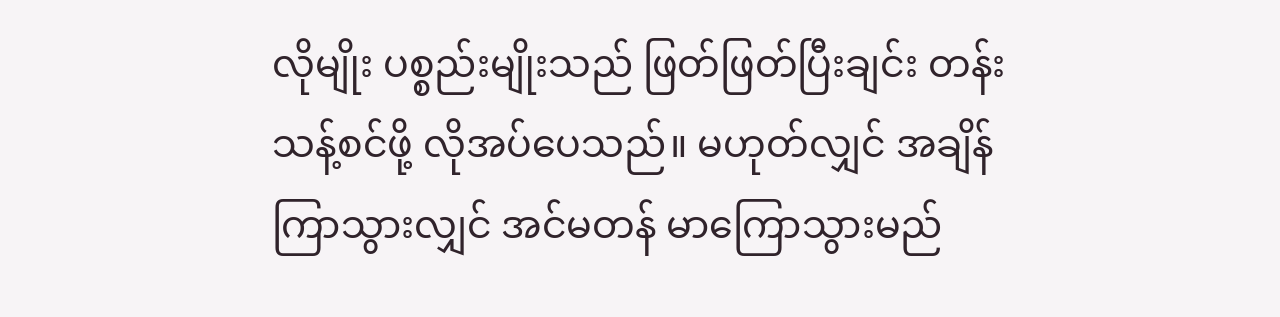လိုမျိုး ပစ္စည်းမျိုးသည် ဖြတ်ဖြတ်ပြီးချင်း တန်းသန့်စင်ဖို့ လိုအပ်ပေသည်။ မဟုတ်လျှင် အချိန်ကြာသွားလျှင် အင်မတန် မာကြောသွားမည်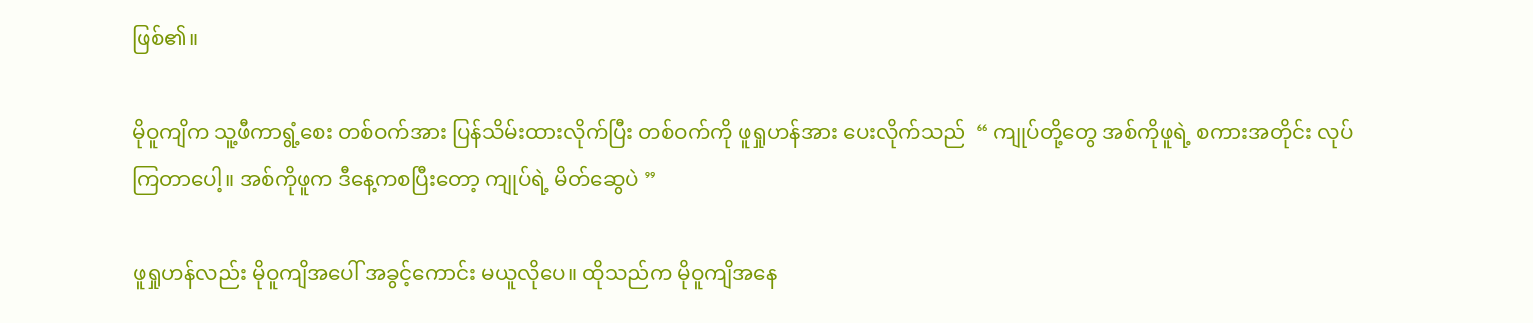ဖြစ်၏။

မိုဝူကျိက သူ့ဖီကာရွံ့စေး တစ်ဝက်အား ပြန်သိမ်းထားလိုက်ပြီး တစ်ဝက်ကို ဖူရှုဟန်အား ပေးလိုက်သည်  “ ကျုပ်တို့တွေ အစ်ကိုဖူရဲ့ စကားအတိုင်း လုပ်ကြတာပေါ့။ အစ်ကိုဖူက ဒီနေ့ကစပြီးတော့ ကျုပ်ရဲ့ မိတ်ဆွေပဲ ”

ဖူရှုဟန်လည်း မိုဝူကျိအပေါ် အခွင့်ကောင်း မယူလိုပေ။ ထိုသည်က မိုဝူကျိအနေ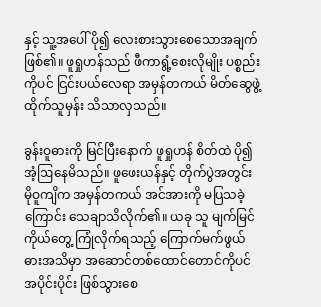နှင့် သူ့အပေါ် ပို၍ လေးစားသွားစေသောအချက် ဖြစ်၏။ ဖူရှုဟန်သည် ဖီကာရွံ့စေးလိုမျိုး ပစ္စည်းကိုပင် ငြင်းပယ်လေရာ အမှန်တကယ် မိတ်ဆွေဖွဲ့ထိုက်သူမှန်း သိသာလှသည်။

ခွန်းဝူဓားကို မြင်ပြီးနောက် ဖူရှုဟန် စိတ်ထဲ ပို၍ အံ့ဩနေမိသည်။ ဖူဖေးယန်နှင့် တိုက်ပွဲအတွင်း မိုဝူကျိက အမှန်တကယ် အင်အားကို မပြသခဲ့ကြောင်း သေချာသိလိုက်၏။ ယခု သူ မျက်မြင်ကိုယ်တွေ့ ကြုံလိုက်ရသည့် ကြောက်မက်ဖွယ် ဓားအသိမှာ အဆောင်တစ်ထောင်တောင်ကိုပင် အပိုင်းပိုင်း ဖြစ်သွားစေ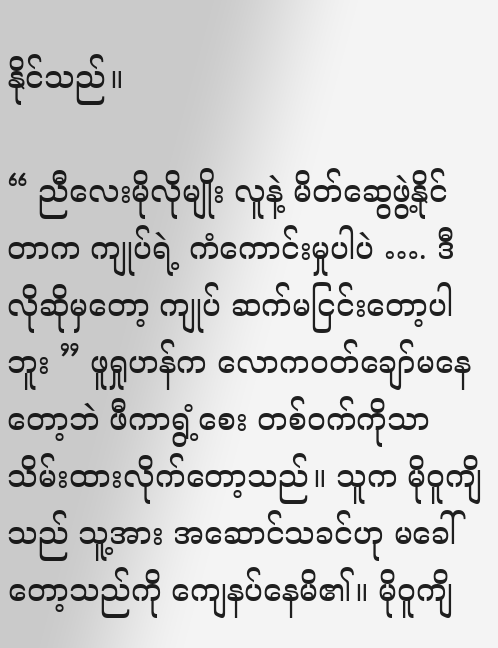နိုင်သည်။

“ ညီလေးမိုလိုမျိုး လူနဲ့ မိတ်ဆွေဖွဲ့နိုင်တာက ကျုပ်ရဲ့ ကံကောင်းမှုပါပဲ …. ဒီလိုဆိုမှတော့ ကျုပ် ဆက်မငြင်းတော့ပါဘူး ” ဖူရှုဟန်က လောကဝတ်ချော်မနေတော့ဘဲ ဖီကာရွံ့စေး တစ်ဝက်ကိုသာ သိမ်းထားလိုက်တော့သည်။ သူက မိုဝူကျိသည် သူ့အား အဆောင်သခင်ဟု မခေါ်တော့သည်ကို ကျေနပ်နေမိ၏။ မိုဝူကျိ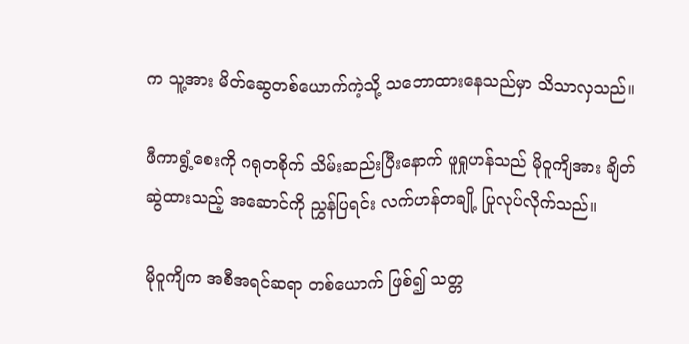က သူ့အား မိတ်ဆွေတစ်ယောက်ကဲ့သို့ သဘောထားနေသည်မှာ သိသာလှသည်။

ဖီကာရွံ့စေးကို ဂရုတစိုက် သိမ်းဆည်းပြီးနောက် ဖူရှုဟန်သည် မိုဝူကျိအား ချိတ်ဆွဲထားသည့် အဆောင်ကို ညွှန်ပြရင်း လက်ဟန်တချို့ ပြုလုပ်လိုက်သည်။

မိုဝူကျိက အစီအရင်ဆရာ တစ်ယောက် ဖြစ်၍ သတ္တ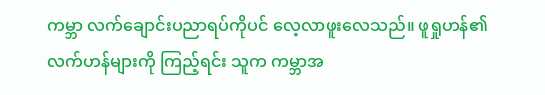ကမ္ဘာ လက်ချောင်းပညာရပ်ကိုပင် လေ့လာဖူးလေသည်။ ဖူရှုဟန်၏ လက်ဟန်များကို ကြည့်ရင်း သူက ကမ္ဘာအ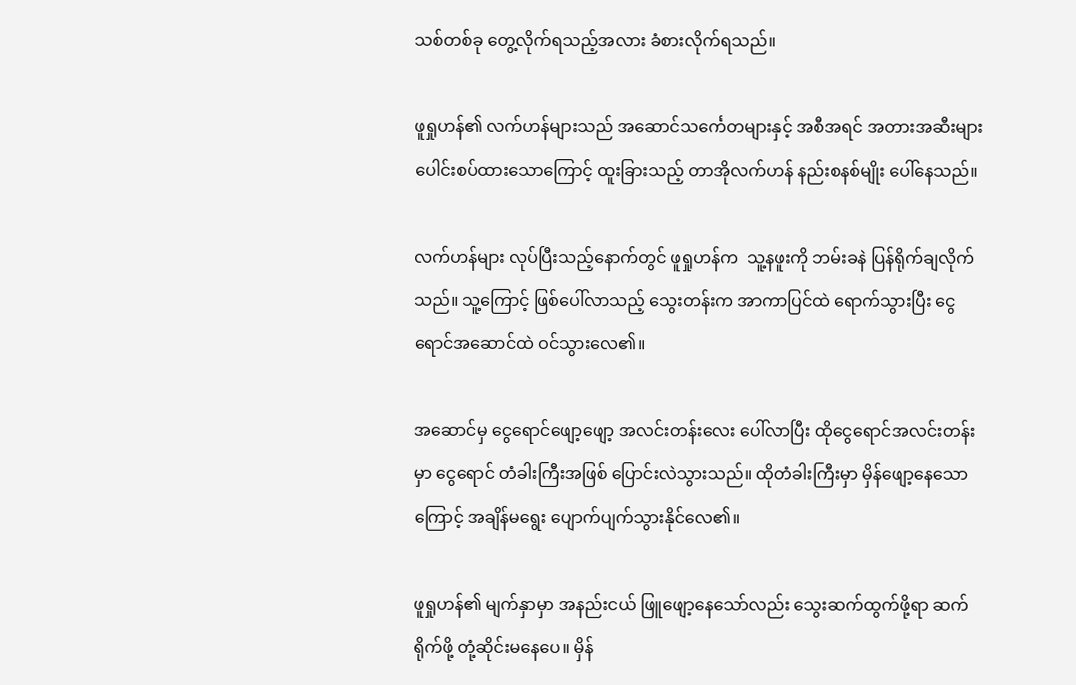သစ်တစ်ခု တွေ့လိုက်ရသည့်အလား ခံစားလိုက်ရသည်။

ဖူရှုဟန်၏ လက်ဟန်များသည် အဆောင်သင်္ကေတများနှင့် အစီအရင် အတားအဆီးများ ပေါင်းစပ်ထားသောကြောင့် ထူးခြားသည့် တာအိုလက်ဟန် နည်းစနစ်မျိုး ပေါ်နေသည်။

လက်ဟန်များ လုပ်ပြီးသည့်နောက်တွင် ဖူရှုဟန်က  သူ့နဖူးကို ဘမ်းခနဲ ပြန်ရိုက်ချလိုက်သည်။ သူ့ကြောင့် ဖြစ်ပေါ်လာသည့် သွေးတန်းက အာကာပြင်ထဲ ရောက်သွားပြီး ငွေရောင်အဆောင်ထဲ ဝင်သွားလေ၏။

အဆောင်မှ ငွေရောင်ဖျော့ဖျော့ အလင်းတန်းလေး ပေါ်လာပြီး ထိုငွေရောင်အလင်းတန်းမှာ ငွေရောင် တံခါးကြီးအဖြစ် ပြောင်းလဲသွားသည်။ ထိုတံခါးကြီးမှာ မှိန်ဖျော့နေသောကြောင့် အချိန်မရွေး ပျောက်ပျက်သွားနိုင်လေ၏။

ဖူရှုဟန်၏ မျက်နှာမှာ အနည်းငယ် ဖြူဖျော့နေသော်လည်း သွေးဆက်ထွက်ဖို့ရာ ဆက်ရိုက်ဖို့ တုံ့ဆိုင်းမနေပေ။ မှိန်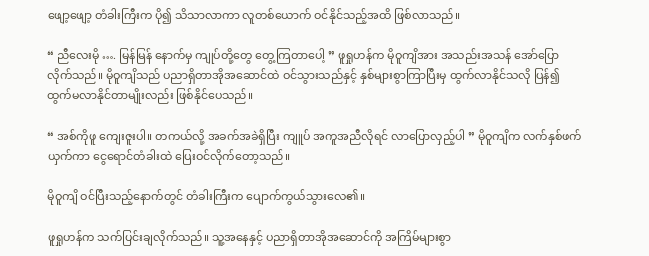ဖျော့ဖျော့ တံခါးကြီးက ပို၍ သိသာလာကာ လူတစ်ယောက် ဝင်နိုင်သည့်အထိ ဖြစ်လာသည်။

“ ညီလေးမို …. မြန်မြန် နောက်မှ ကျုပ်တို့တွေ တွေ့ကြတာပေါ့ ” ဖူရှုဟန်က မိုဝူကျိအား အသည်းအသန် အော်ပြောလိုက်သည်။ မိုဝူကျိသည် ပညာရှိတာအိုအဆောင်ထဲ ဝင်သွားသည်နှင့် နှစ်များစွာကြာပြီးမှ ထွက်လာနိုင်သလို ပြန်၍ ထွက်မလာနိုင်တာမျိုးလည်း ဖြစ်နိုင်ပေသည်။

“ အစ်ကိုဖူ ကျေးဇူးပါ။ တကယ်လို့ အခက်အခဲရှိပြီး ကျူပ် အကူအညီလိုရင် လာပြောလှည့်ပါ ” မိုဝူကျိက လက်နှစ်ဖက် ယှက်ကာ ငွေရောင်တံခါးထဲ ပြေးဝင်လိုက်တော့သည်။

မိုဝူကျိ ဝင်ပြီးသည့်နောက်တွင် တံခါးကြီးက ပျောက်ကွယ်သွားလေ၏။

ဖူရှုဟန်က သက်ပြင်းချလိုက်သည်။ သူ့အနေနှင့် ပညာရှိတာအိုအဆောင်ကို အကြိမ်များစွာ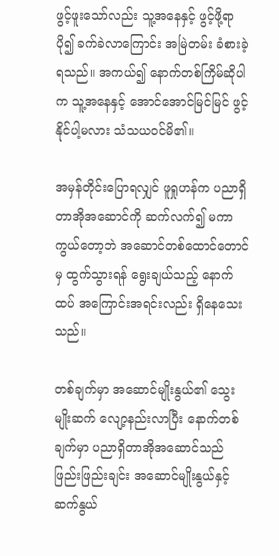ဖွင့်ဖူးသော်လည်း သူ့အနေနှင့် ဖွင့်ဖို့ရာ ပို၍ ခက်ခဲလာကြောင်း အမြဲတမ်း ခံစားခဲ့ရသည်။ အကယ်၍ နောက်တစ်ကြိမ်ဆိုပါက သူ့အနေနှင့် အောင်အောင်မြင်မြင် ဖွင့်နိုင်ပါ့မလား သံသယဝင်မိ၏။

အမှန်တိုင်းပြောရလျှင် ဖူရှုဟန်က ပညာရှိတာအိုအဆောင်ကို ဆက်လက်၍ မကာကွယ်တော့ဘဲ အဆောင်တစ်ထောင်တောင်မှ ထွက်သွားရန် ရွေးချယ်သည့် နောက်ထပ် အကြောင်းအရင်းလည်း ရှိနေသေးသည်။

တစ်ချက်မှာ အဆောင်မျိုးနွယ်၏ သွေးမျိုးဆက် လျော့နည်းလာပြီး နောက်တစ်ချက်မှာ ပညာရှိတာအိုအဆောင်သည် ဖြည်းဖြည်းချင်း အဆောင်မျိုးနွယ်နှင့် ဆက်နွယ်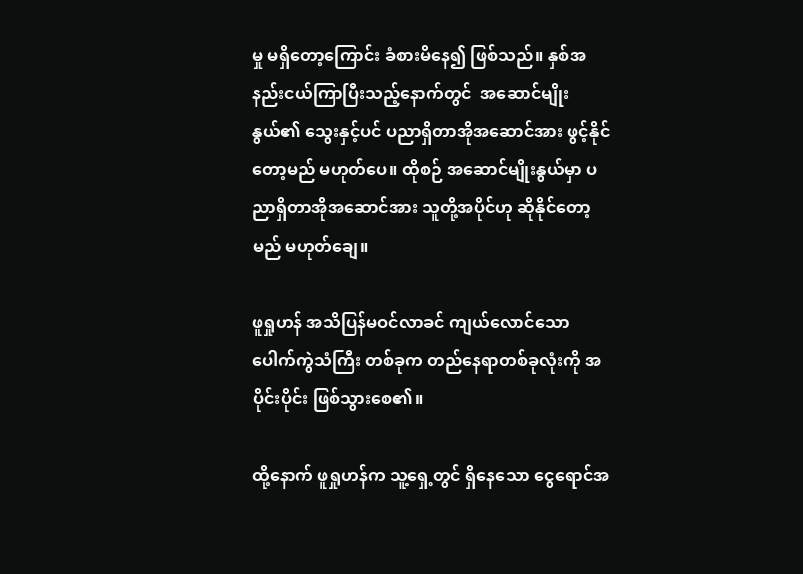မှု မရှိတော့ကြောင်း ခံစားမိနေ၍ ဖြစ်သည်။ နှစ်အနည်းငယ်ကြာပြီးသည့်နောက်တွင်  အဆောင်မျိုးနွယ်၏ သွေးနှင့်ပင် ပညာရှိတာအိုအဆောင်အား ဖွင့်နိုင်တော့မည် မဟုတ်ပေ။ ထိုစဉ် အဆောင်မျိုးနွယ်မှာ ပညာရှိတာအိုအဆောင်အား သူတို့အပိုင်ဟု ဆိုနိုင်တော့မည် မဟုတ်ချေ။

ဖူရှုဟန် အသိပြန်မဝင်လာခင် ကျယ်လောင်သော ပေါက်ကွဲသံကြီး တစ်ခုက တည်နေရာတစ်ခုလုံးကို အပိုင်းပိုင်း ဖြစ်သွားစေ၏။

ထို့နောက် ဖူရှုဟန်က သူ့ရှေ့တွင် ရှိနေသော ငွေရောင်အ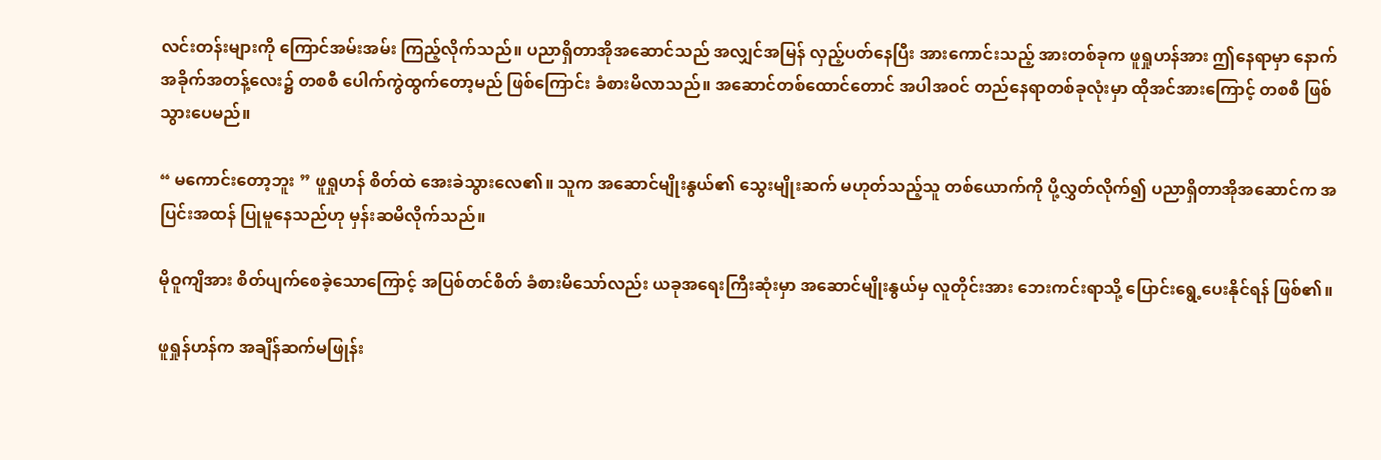လင်းတန်းများကို ကြောင်အမ်းအမ်း ကြည့်လိုက်သည်။ ပညာရှိတာအိုအဆောင်သည် အလျှင်အမြန် လှည့်ပတ်နေပြီး အားကောင်းသည့် အားတစ်ခုက ဖူရှုဟန်အား ဤနေရာမှာ နောက်အခိုက်အတန့်လေး၌ တစစီ ‌ပေါက်ကွဲထွက်တော့မည် ဖြစ်ကြောင်း ခံစားမိလာသည်။ အဆောင်တစ်ထောင်တောင် အပါအဝင် တည်နေရာတစ်ခုလုံးမှာ ထိုအင်အားကြောင့် တစစီ ဖြစ်သွားပေမည်။

“ မကောင်းတော့ဘူး ” ဖူရှုဟန် စိတ်ထဲ အေးခဲသွားလေ၏။ သူက အဆောင်မျိုးနွယ်၏ သွေးမျိုးဆက် မဟုတ်သည့်သူ တစ်ယောက်ကို ပို့လွှတ်လိုက်၍ ပညာရှိတာအိုအဆောင်က အပြင်းအထန် ပြုမူနေသည်ဟု မှန်းဆမိလိုက်သည်။

မိုဝူကျိအား စိတ်ပျက်စေခဲ့သောကြောင့် အပြစ်တင်စိတ် ခံစားမိသော်လည်း ယခုအရေးကြီးဆုံးမှာ အဆောင်မျိုးနွယ်မှ လူတိုင်းအား ဘေးကင်းရာသို့ ပြောင်းရွေ့ပေးနိုင်ရန် ဖြစ်၏။

ဖူရှုန်ဟန်က အချိန်ဆက်မဖြုန်း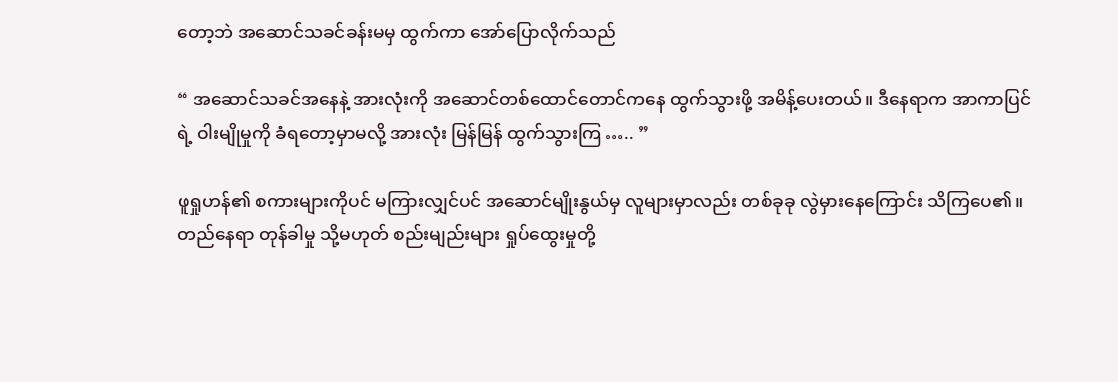တော့ဘဲ အဆောင်သခင်ခန်းမမှ ထွက်ကာ အော်ပြောလိုက်သည်

“ အဆောင်သခင်အနေနဲ့ အားလုံးကို အဆောင်တစ်ထောင်တောင်ကနေ ထွက်သွားဖို့ အမိန့်ပေးတယ်။ ဒီနေရာက အာကာပြင်ရဲ့ ဝါးမျိုမှုကို ခံရတော့မှာမလို့ အားလုံး မြန်မြန် ထွက်သွားကြ ….. ”

ဖူရှုဟန်၏ စကားများကိုပင် မကြားလျှင်ပင် အဆောင်မျိုးနွယ်မှ လူများမှာလည်း တစ်ခုခု လွဲမှားနေကြောင်း သိကြပေ၏။ တည်နေရာ တုန်ခါမှု သို့မဟုတ် စည်းမျည်းများ ရှုပ်ထွေးမှုတို့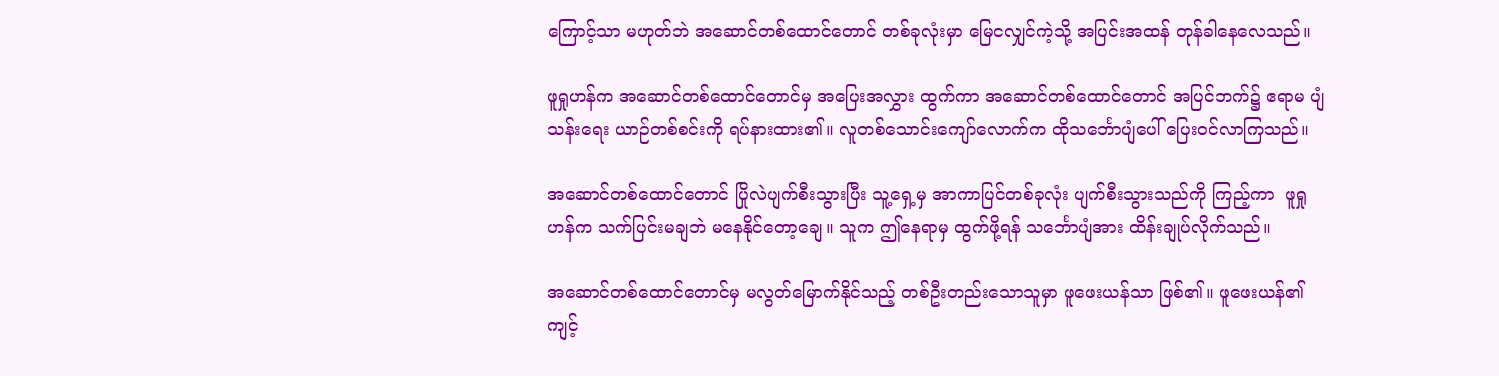ကြောင့်သာ မဟုတ်ဘဲ အဆောင်တစ်ထောင်တောင် တစ်ခုလုံးမှာ မြေငလျှင်ကဲ့သို့ အပြင်းအထန် တုန်ခါနေလေသည်။

ဖူရှုဟန်က အဆောင်တစ်ထောင်တောင်မှ အပြေးအလွှား ထွက်ကာ အဆောင်တစ်ထောင်တောင် အပြင်ဘက်၌ ဧရာမ ပျံသန်းရေး ယာဉ်တစ်စင်းကို ရပ်နားထား၏။ လူတစ်သောင်းကျော်လောက်က ထိုသင်္ဘောပျံပေါ် ပြေးဝင်လာကြသည်။

အဆောင်တစ်ထောင်တောင် ပြိုလဲပျက်စီးသွားပြီး သူ့ရှေ့မှ အာကာပြင်တစ်ခုလုံး ပျက်စီးသွားသည်ကို ကြည့်ကာ  ဖူရှုဟန်က သက်ပြင်းမချဘဲ မနေနိုင်တော့ချေ။ သူက ဤနေရာမှ ထွက်ဖို့ရန် သင်္ဘောပျံအား ထိန်းချုပ်လိုက်သည်။

အဆောင်တစ်ထောင်တောင်မှ မလွတ်မြောက်နိုင်သည့် တစ်ဦးတည်းသောသူမှာ ဖူဖေးယန်သာ ဖြစ်၏။ ဖူဖေးယန်၏ ကျင့်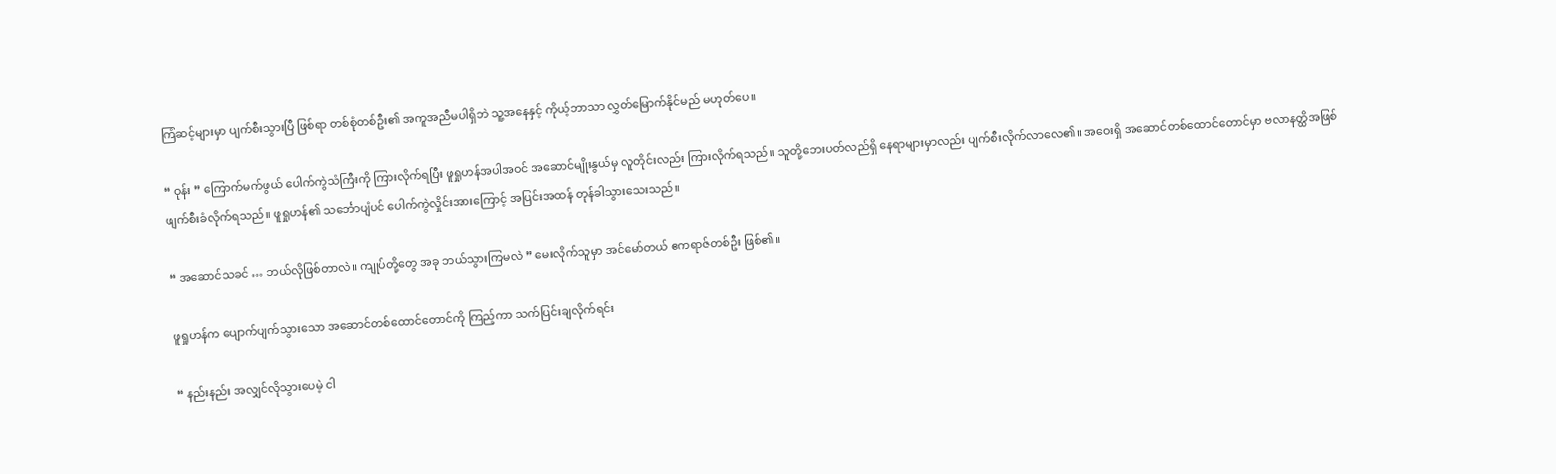ကြံဆင့်များမှာ ပျက်စီးသွားပြီ ဖြစ်ရာ တစ်စုံတစ်ဦး၏ အကူအညီမပါရှိဘဲ သူ့အနေနှင့် ကိုယ့်ဘာသာ လွှတ်မြောက်နိုင်မည် မဟုတ်ပေ။

“ ဝုန်း ” ကြောက်မက်ဖွယ် ပေါက်ကွဲသံကြီးကို ကြားလိုက်ရပြီး ဖူရှုဟန်အပါအဝင် အဆောင်မျိုးနွယ်မှ လူတိုင်းလည်း ကြားလိုက်ရသည်။ သူတို့ဘေးပတ်လည်ရှိ နေရာများမှာလည်း ပျက်စီးလိုက်လာလေ၏။ အဝေးရှိ အဆောင်တစ်ထောင်တောင်မှာ ဗလာနတ္ထိအဖြစ် ဖျက်စီးခံလိုက်ရသည်။ ဖူရှုဟန်၏ သင်္ဘောပျံပင် ပေါက်ကွဲလှိုင်းအားကြောင့် အပြင်းအထန် တုန်ခါသွားသေးသည်။

“ အဆောင်သခင် … ဘယ်လိုဖြစ်တာလဲ။ ကျုပ်တို့တွေ အခု ဘယ်သွားကြမလဲ ” မေးလိုက်သူမှာ အင်မော်တယ် ဧကရာဇ်တစ်ဦး ဖြစ်၏။

ဖူရှုဟန်က ပျောက်ပျက်သွားသော အဆောင်တစ်ထောင်တောင်ကို ကြည့်ကာ သက်ပြင်းချလိုက်ရင်း

“ နည်းနည်း အလျှင်လိုသွားပေမဲ့ ငါ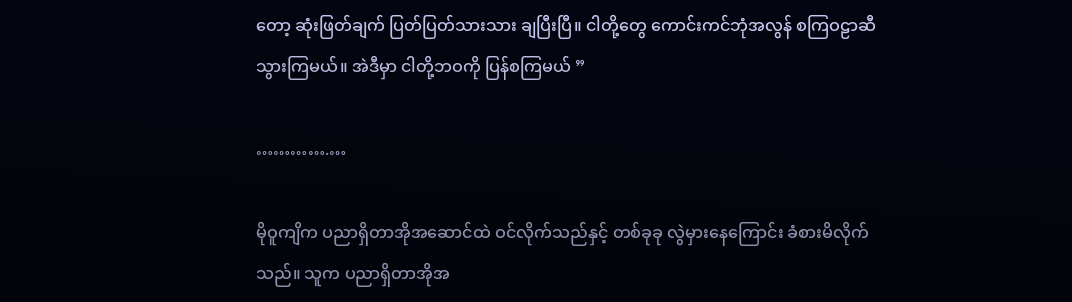တော့ ဆုံးဖြတ်ချက် ပြတ်ပြတ်သားသား ချပြီးပြီ။ ငါတို့တွေ ကောင်းကင်ဘုံအလွန် စကြဝဠာဆီ သွားကြမယ်။ အဲဒီမှာ ငါတို့ဘဝကို ပြန်စကြမယ် ”

………….…

မိုဝူကျိက ပညာရှိတာအိုအဆောင်ထဲ ဝင်လိုက်သည်နှင့် တစ်ခုခု လွဲမှားနေကြောင်း ခံစားမိလိုက်သည်။ သူက ပညာရှိတာအိုအ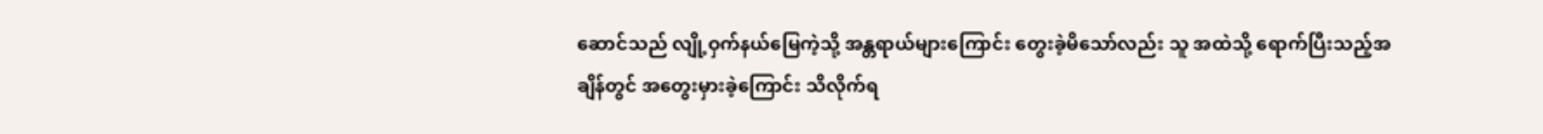ဆောင်သည် လျို့ဝှက်နယ်မြေကဲ့သို့ အန္တရာယ်များကြောင်း တွေးခဲ့မိသော်လည်း သူ အထဲသို့ ရောက်ပြီးသည့်အချိန်တွင် အတွေးမှားခဲ့ကြောင်း သိလိုက်ရ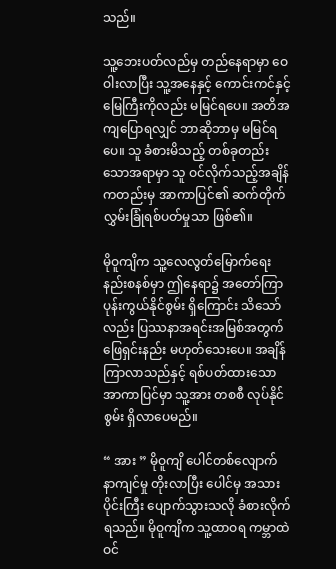သည်။

သူ့ဘေးပတ်လည်မှ တည်နေရာမှာ ဝေဝါးလာပြီး သူ့အနေနှင့် ကောင်းကင်နှင့် မြေကြီးကိုလည်း မမြင်ရပေ။ အတိအကျပြောရလျှင် ဘာဆိုဘာမှ မမြင်ရပေ။ သူ ခံစားမိသည့် တစ်ခုတည်းသောအရာမှာ သူ ဝင်လိုက်သည့်အချိန်ကတည်းမှ အာကာပြင်၏ ဆက်တိုက် လွှမ်းခြုံရစ်ပတ်မှုသာ ဖြစ်၏။

မိုဝူကျိက သူ့လေလွတ်မြောက်ရေး နည်းစနစ်မှာ ဤနေရာ၌ အတော်ကြာ ပုန်းကွယ်နိုင်စွမ်း ရှိကြောင်း သိသော်လည်း ပြဿနာအရင်းအမြစ်အတွက် ဖြေရှင်းနည်း မဟုတ်သေးပေ။ အချိန်ကြာလာသည်နှင့် ရစ်ပတ်ထားသော အာကာပြင်မှာ သူ့အား တစစီ လုပ်နိုင်စွမ်း ရှိလာပေမည်။

“ အား ” မိုဝူကျိ ပေါင်တစ်လျောက် နာကျင်မှု တိုးလာပြီး ပေါင်မှ အသားပိုင်းကြီး ပျောက်သွားသလို ခံစားလိုက်ရသည်။ မိုဝူကျိက သူ့ထာဝရ ကမ္ဘာထဲ ဝင်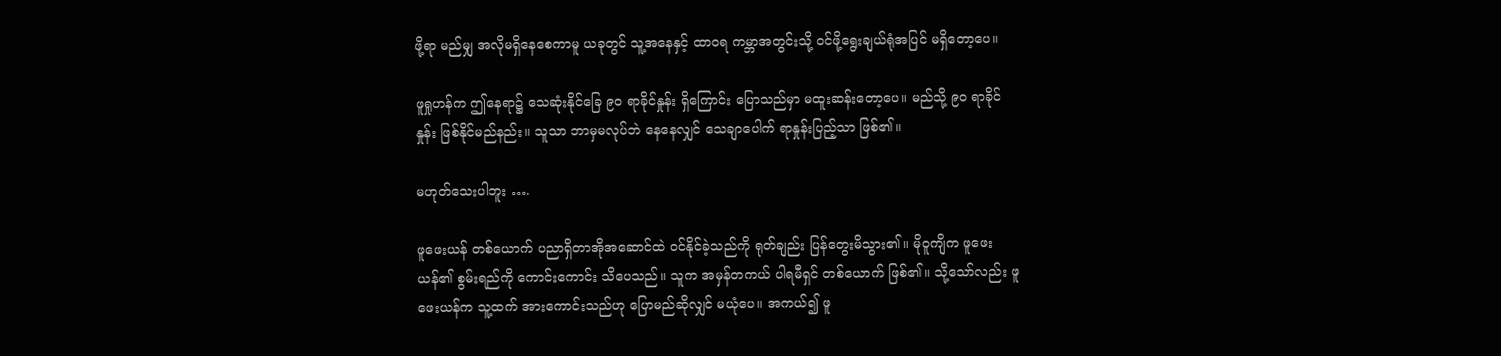ဖို့ရာ မည်မျှ အလိုမရှိနေစေကာမူ ယခုတွင် သူ့အနေနှင့် ထာဝရ ကမ္ဘာအတွင်းသို့ ဝင်ဖို့ရွေးချယ်ရုံအပြင် မရှိတော့ပေ။

ဖူရှုဟန်က ဤနေရာ၌ သေဆုံးနိုင်ခြေ ၉၀ ရာခိုင်နှုန်း ရှိကြောင်း ပြောသည်မှာ မထူးဆန်းတော့ပေ။ မည်သို့ ၉၀ ရာခိုင်နှုန်း ဖြစ်နိုင်မည်နည်း။ သူသာ ဘာမှမလုပ်ဘဲ နေနေလျှင် သေချာပေါက် ရာနှုန်းပြည့်သာ ဖြစ်၏။

မဟုတ်သေးပါဘူး ….

ဖူဖေးယန် တစ်ယောက် ပညာရှိတာအိုအဆောင်ထဲ ဝင်နိုင်ခဲ့သည်ကို ရုတ်ချည်း ပြန်တွေးမိသွား၏။ မိုဝူကျိက ဖူဖေးယန်၏ စွမ်းရည်ကို ကောင်းကောင်း သိပေသည်။ သူက အမှန်တကယ် ပါရမီရှင် တစ်ယောက် ဖြစ်၏။ သို့သော်လည်း ဖူဖေးယန်က သူ့ထက် အားကောင်းသည်ဟု ပြောမည်ဆိုလျှင် မယုံပေ။ အကယ်၍ ဖူ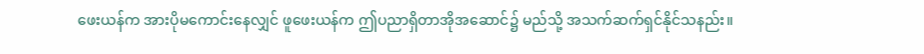ဖေးယန်က အားပိုမကောင်းနေလျှင် ဖူဖေးယန်က ဤပညာရှိတာအိုအဆောင်၌ မည်သို့ အသက်ဆက်ရှင်နိုင်သနည်း။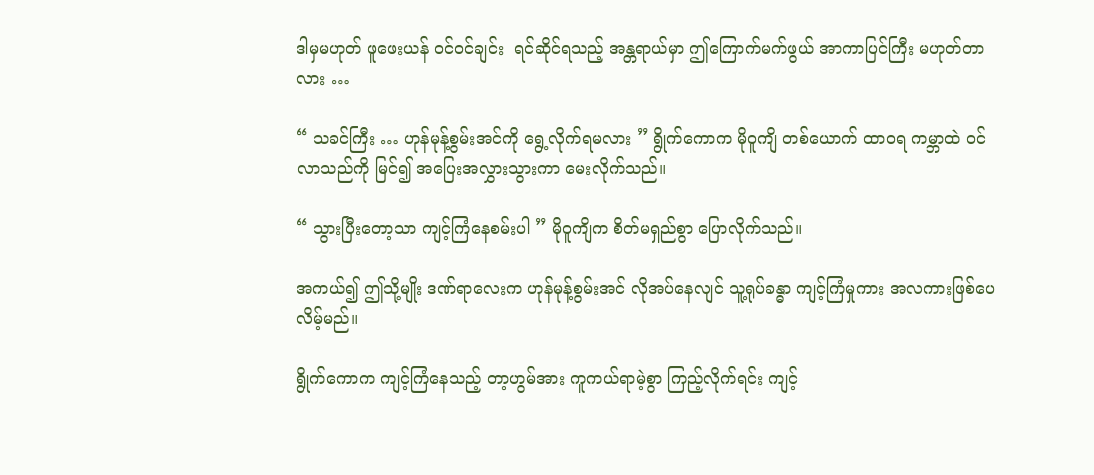ဒါမှမဟုတ် ဖူဖေးယန် ဝင်ဝင်ချင်း  ရင်ဆိုင်ရသည့် အန္တရာယ်မှာ ဤကြောက်မက်ဖွယ် အာကာပြင်ကြီး မဟုတ်တာလား …

“ သခင်ကြီး … ဟုန်မုန့်စွမ်းအင်ကို ရွေ့လိုက်ရမလား ” ရွိုက်ကောက မိုဝူကျိ တစ်ယောက် ထာဝရ ကမ္ဘာထဲ ဝင်လာသည်ကို မြင်၍ အပြေးအလွှားသွားကာ မေးလိုက်သည်။

“ သွားပြီးတော့သာ ကျင့်ကြံနေစမ်းပါ ” မိုဝူကျိက စိတ်မရှည်စွာ ပြောလိုက်သည်။

အကယ်၍ ဤသို့မျိုး ဒဏ်ရာလေးက ဟုန်မုန့်စွမ်းအင် လိုအပ်နေလျင် သူ့ရုပ်ခန္ဓာ ကျင့်ကြံမှုကား အလကားဖြစ်ပေလိမ့်မည်။

ရွိုက်ကောက ကျင့်ကြံနေသည့် တာ့ဟွမ်အား ကူကယ်ရာမဲ့စွာ ကြည့်လိုက်ရင်း ကျင့်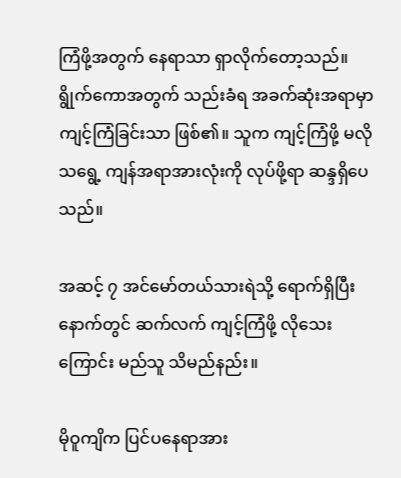ကြံဖို့အတွက် နေရာသာ ရှာလိုက်တော့သည်။ ရွိုက်ကောအတွက် သည်းခံရ အခက်ဆုံးအရာမှာ ကျင့်ကြံခြင်းသာ ဖြစ်၏။ သူက ကျင့်ကြံဖို့ မလိုသရွေ့ ကျန်အရာအားလုံးကို လုပ်ဖို့ရာ ဆန္ဒရှိပေသည်။

အဆင့် ၇ အင်မော်တယ်သားရဲသို့ ရောက်ရှိပြီးနောက်တွင် ဆက်လက် ကျင့်ကြံဖို့ လိုသေးကြောင်း မည်သူ သိမည်နည်း။

မိုဝူကျိက ပြင်ပနေရာအား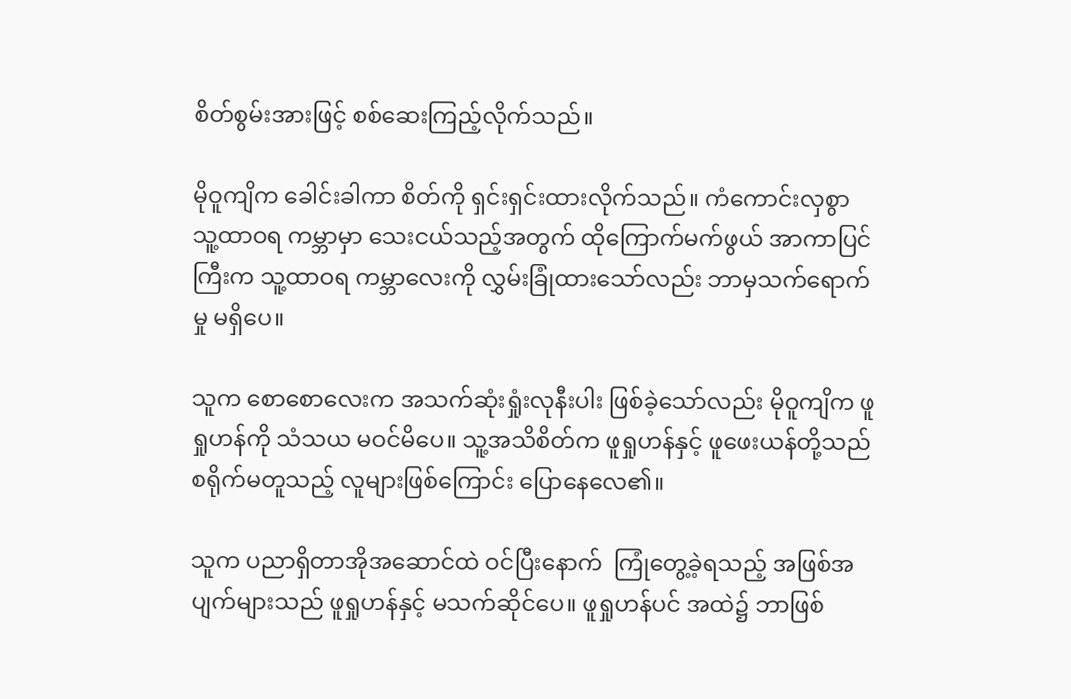စိတ်စွမ်းအားဖြင့် စစ်ဆေးကြည့်လိုက်သည်။

မိုဝူကျိက ခေါင်းခါကာ စိတ်ကို ရှင်းရှင်းထားလိုက်သည်။ ကံကောင်းလှစွာ သူ့ထာဝရ ကမ္ဘာမှာ သေးငယ်သည့်အတွက် ထိုကြောက်မက်ဖွယ် အာကာပြင်ကြီးက သူ့ထာဝရ ကမ္ဘာလေးကို လွှမ်းခြုံထားသော်လည်း ဘာမှသက်ရောက်မှု မရှိပေ။

သူက စောစောလေးက အသက်ဆုံးရှုံးလုနီးပါး ဖြစ်ခဲ့သော်လည်း မိုဝူကျိက ဖူရှုဟန်ကို သံသယ မဝင်မိပေ။ သူ့အသိစိတ်က ဖူရှုဟန်နှင့် ဖူဖေးယန်တို့သည် စရိုက်မတူသည့် လူများဖြစ်ကြောင်း ပြောနေလေ၏။

သူက ပညာရှိတာအိုအဆောင်ထဲ ဝင်ပြီးနောက်  ကြုံတွေ့ခဲ့ရသည့် အဖြစ်အပျက်များသည် ဖူရှုဟန်နှင့် မသက်ဆိုင်ပေ။ ဖူရှုဟန်ပင် အထဲ၌ ဘာဖြစ်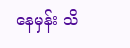နေမှန်း သိ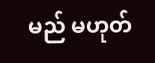မည် မဟုတ်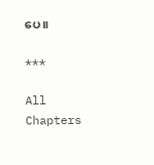ပေ။

***

All Chapters